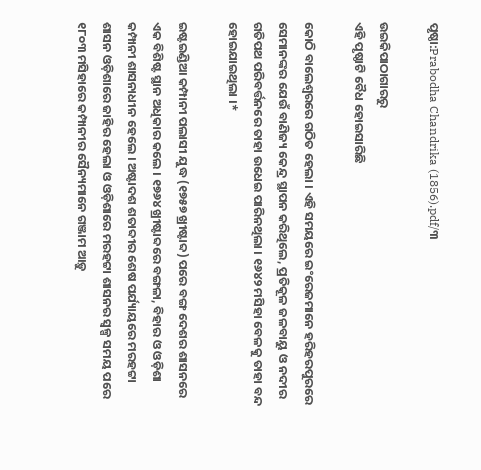ପୃଷ୍ଠା:Prabodha Chandrika (1856).pdf/୩

ଉଇକିପାଠାଗାର‌ରୁ
ଏହି ପୃଷ୍ଠାଟି ବୈଧ ହୋଇସାରିଛି

କୋଠି ବାଲେଶ୍ୱରରେ ଗଠିତ ହେଲା । ଏହି ସମୟରେ ଇଂରେଜମାନେ ହରିହରପୁରରେ ସେମାନଙ୍କର ଯେଉଁ ବାଣିଜ୍ୟ କେନ୍ଦ୍ର ସ୍ଥାପନ କରିଥିଲେ, ପ୍ରତିକୂଳ ଜଳବାୟୁ ଓ ନ‌ଦୀର ଗତିପଥ ପରିବର୍ତ୍ତନରେ ତାହା ଉଧେଇ ପାରିନଥିଲା । ୧୬୪୨ ମସିହା ବେଳକୁ ତାହା ବନ୍ଦ ହୋଇଯାଇଥିଲା ।*

ଇଷ୍ଟଇଣ୍ଡିଆ କମ୍ପାନୀ ପଲାସୀ ଯୁଦ୍ଧ (୧୭୫୭ ଖ୍ରୀଷ୍ଟାବ୍ଦ) ପରେ ବଙ୍ଗ ଦେଶର ଶାସନରେ ଏକ ବିଶିଷ୍ଟ ସ୍ଥାନ ଅଧିକାର କଲେ । ୧୭୬୪ ଖ୍ରୀଷ୍ଟାବ୍ଦରେ ବଙ୍ଗଳା, ବିହାର ଓ ଓଡ଼ିଶା କମ୍ପାନୀ ଶାସନାଧୀନ ହେଲେ । ଅଷ୍ଟାଦଶ ଶତାବ୍ଦୀର ଶେଷ ପର୍ଯ୍ୟାୟରେ ମରହଟ୍ଟା ଶାସନ ଓଡ଼ିଶାରେ ଜାହିର ହେଲା ଓ ଓଡ଼ିଶାରେ ମରହଟ୍ଟା ଶାସନର ସ୍ୱଳ୍ପ ସମ‌ୟ ପରେ ୧୮୦୩ ମସିହାରେ କମ୍ପାନୀର ସୈନ୍ୟମାନେ ଗଞ୍ଜାମ ଆଡ଼ୁ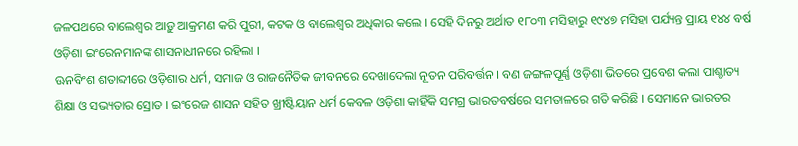ଜଳପଥରେ ବାଲେଶ୍ୱର ଆଡ଼ୁ ଆକ୍ରମଣ କରି ପୁରୀ, କଟକ ଓ ବାଲେଶ୍ୱର ଅଧିକାର କଲେ । ସେହି ଦିନରୁ ଅର୍ଥାତ ୧୮୦୩ ମସିହାରୁ ୧୯୪୭ ମସିହା ପର୍ଯ୍ୟନ୍ତ ପ୍ରାୟ ୧୪୪ ବର୍ଷ ଓଡ଼ିଶା ଇଂରେନମାନଙ୍କ ଶାସନାଧୀନରେ ରହିଲା ।
ଊନବିଂଶ ଶତାବ୍ଦୀରେ ଓଡ଼ିଶାର ଧର୍ମ, ସମାଜ ଓ ରାଜନୈତିକ ଜୀବନରେ ଦେଖାଦେଲା ନୂତନ ପରିବର୍ତ୍ତନ । ବଣ ଜଙ୍ଗଳପୂର୍ଣ୍ଣ ଓଡ଼ିଶା ଭିତରେ ପ୍ରବେଶ କଲା ପାଶ୍ଚାତ୍ୟ ଶିକ୍ଷା ଓ ସଭ୍ୟତାର ସ୍ରୋତ । ଇଂରେଜ ଶାସନ ସ‌ହିତ ଖ୍ରୀଷ୍ଟିୟାନ ଧର୍ମ କେବଳ ଓଡ଼ିଶା କାହିଁକି ସମଗ୍ର ଭାରତବର୍ଷରେ ସମତାଳରେ ଗତି କରିଛି । ସେମାନେ ଭାରତର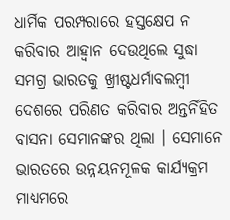ଧାର୍ମିକ ପରମ୍ପରାରେ ହସ୍ତକ୍ଷେପ ନ କରିବାର ଆହ୍ୱାନ ଦେଉଥିଲେ ସୁଦ୍ଧା ସମଗ୍ର ଭାରତକୁ ଖ୍ରୀଷ୍ଟଧର୍ମାବଲମ୍ବୀ ଦେଶରେ ପରିଣତ କରିବାର ଅନ୍ତର୍ନିହିତ ବାସନା ସେମାନଙ୍କର ଥିଲା । ସେମାନେ ଭାରତରେ ଉନ୍ନୟନମୂଳକ କାର୍ଯ୍ୟକ୍ରମ ମାଧ୍ୟମରେ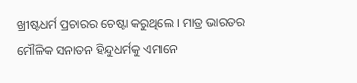ଖ୍ରୀଷ୍ଟଧର୍ମ ପ୍ରଚାରର ଚେଷ୍ଟା କରୁଥିଲେ । ମାତ୍ର ଭାରତର ମୌଳିକ ସନାତନ ହିନ୍ଦୁଧର୍ମକୁ ଏମାନେ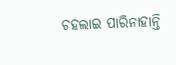ଚ‌ହଲାଇ ପାରିନାହାନ୍ତି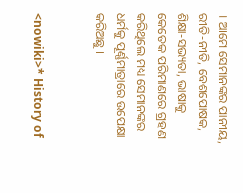। ଆମେ ସେମାନଙ୍କର ପାନୀୟ, ରୀତି-ନୀତି, ବେଶପୋଷକ, ଶିକ୍ଷା-ସଭ୍ୟତା, ଭାଷାକୁ କେତେକ ପରିମାଣରେ ଗ୍ରହଣ କରିଥିଲେ ମଧ୍ୟ ସେମାନଙ୍କର ଧର୍ମକୁ ପୂର୍ଣ୍ଣମାତ୍ରାରେ ଉପେକ୍ଷା କରିଅଛୁ ।


<nowiki>* History of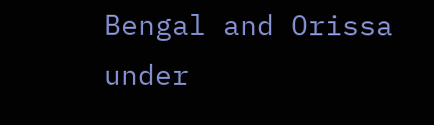Bengal and Orissa under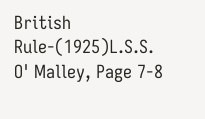British Rule-(1925)L.S.S. O' Malley, Page 7-8